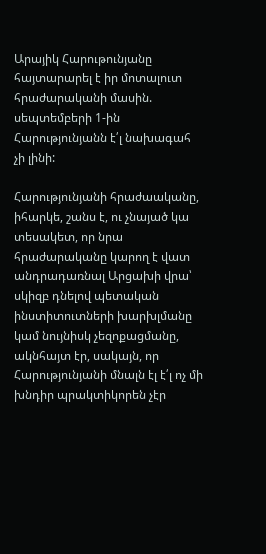Արայիկ Հարութունյանը հայտարարել է իր մոտալուտ հրաժարականի մասին. սեպտեմբերի 1-ին Հարությունյանն է՛լ նախագահ չի լինի:

Հարությունյանի հրաժաականը, իհարկե, շանս է, ու չնայած կա տեսակետ, որ նրա հրաժարականը կարող է վատ անդրադառնալ Արցախի վրա՝ սկիզբ դնելով պետական ինստիտուտների խարխլմանը կամ նույնիսկ չեզոքացմանը, ակնհայտ էր, սակայն, որ Հարությունյանի մնալն էլ է՛լ ոչ մի խնդիր պրակտիկորեն չէր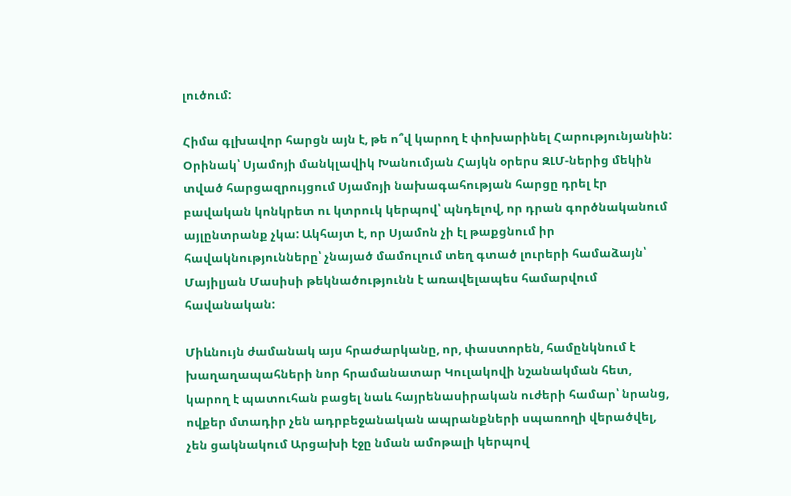լուծում:

Հիմա գլխավոր հարցն այն է, թե ո՞վ կարող է փոխարինել Հարությունյանին: Օրինակ՝ Սյամոյի մանկլավիկ Խանումյան Հայկն օրերս ԶԼՄ-ներից մեկին տված հարցազրույցում Սյամոյի նախագահության հարցը դրել էր բավական կոնկրետ ու կտրուկ կերպով՝ պնդելով, որ դրան գործնականում այլընտրանք չկա: Ակհայտ է, որ Սյամոն չի էլ թաքցնում իր հավակնությունները՝ չնայած մամուլում տեղ գտած լուրերի համաձայն՝ Մայիլյան Մասիսի թեկնածությունն է առավելապես համարվում հավանական:

Միևնույն ժամանակ այս հրաժարկանը, որ, փաստորեն, համընկնում է խաղաղապահների նոր հրամանատար Կուլակովի նշանակման հետ, կարող է պատուհան բացել նաև հայրենասիրական ուժերի համար՝ նրանց, ովքեր մտադիր չեն ադրբեջանական ապրանքների սպառողի վերածվել, չեն ցակնակում Արցախի էջը նման ամոթալի կերպով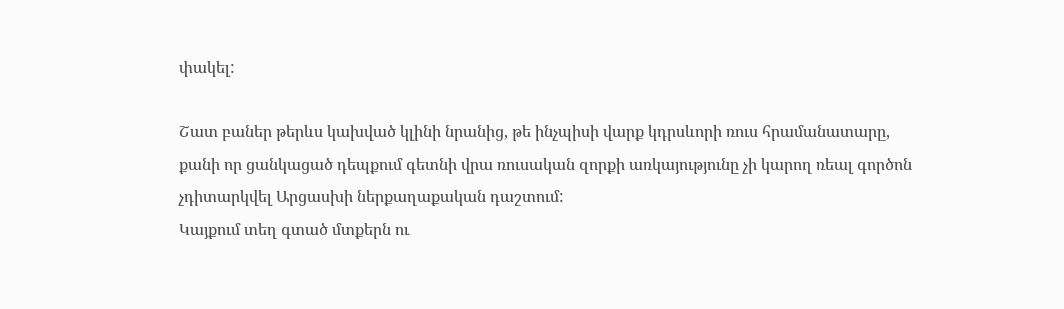փակել:

Շատ բաներ թերևս կախված կլինի նրանից, թե ինչպիսի վարք կդրսևորի ռուս հրամանատարը, քանի որ ցանկացած դեպքում գետնի վրա ռուսական զորքի առկայությունը չի կարող ռեալ գործոն չդիտարկվել Արցասխի ներքաղաքական դաշտում:
Կայքում տեղ գտած մտքերն ու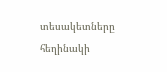տեսակետները հեղինակի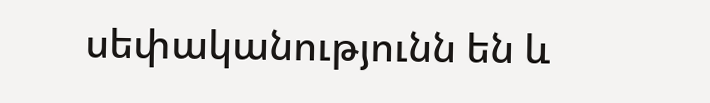սեփականությունն են և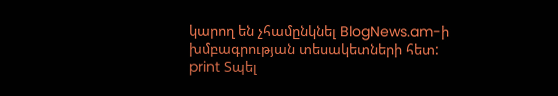կարող են չհամընկնել BlogNews.am-ի խմբագրության տեսակետների հետ:
print Տպել